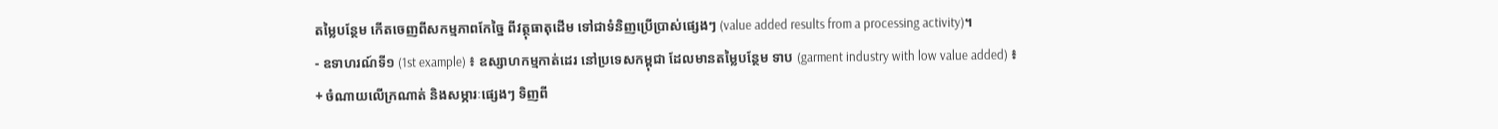តម្លៃបន្ថែម កើតចេញពីសកម្មភាពកែច្នៃ ពីវត្ថុធាតុដើម ទៅជាទំនិញប្រើប្រាស់ផ្សេងៗ (value added results from a processing activity)។
- ឧទាហរណ៍ទី១ (1st example) ៖ ឧស្សាហកម្មកាត់ដេរ នៅប្រទេសកម្ពុជា ដែលមានតម្លៃបន្ថែម ទាប (garment industry with low value added) ៖
+ ចំណាយលើក្រណាត់ និងសម្ភារៈផ្សេងៗ ទិញពី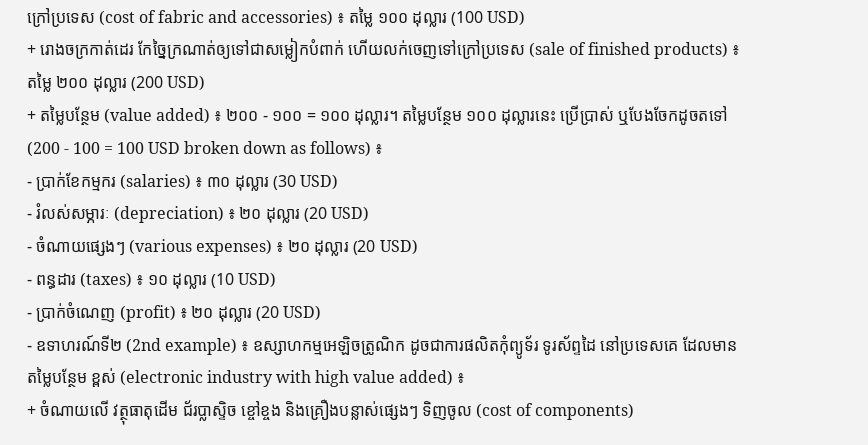ក្រៅប្រទេស (cost of fabric and accessories) ៖ តម្លៃ ១០០ ដុល្លារ (100 USD)
+ រោងចក្រកាត់ដេរ កែច្នៃក្រណាត់ឲ្យទៅជាសម្លៀកបំពាក់ ហើយលក់ចេញទៅក្រៅប្រទេស (sale of finished products) ៖ តម្លៃ ២០០ ដុល្លារ (200 USD)
+ តម្លៃបន្ថែម (value added) ៖ ២០០ - ១០០ = ១០០ ដុល្លារ។ តម្លៃបន្ថែម ១០០ ដុល្លារនេះ ប្រើប្រាស់ ឬបែងចែកដូចតទៅ (200 - 100 = 100 USD broken down as follows) ៖
- ប្រាក់ខែកម្មករ (salaries) ៖ ៣០ ដុល្លារ (30 USD)
- រំលស់សម្ភារៈ (depreciation) ៖ ២០ ដុល្លារ (20 USD)
- ចំណាយផ្សេងៗ (various expenses) ៖ ២០ ដុល្លារ (20 USD)
- ពន្ធដារ (taxes) ៖ ១០ ដុល្លារ (10 USD)
- ប្រាក់ចំណេញ (profit) ៖ ២០ ដុល្លារ (20 USD)
- ឧទាហរណ៍ទី២ (2nd example) ៖ ឧស្សាហកម្មអេឡិចត្រូណិក ដូចជាការផលិតកុំព្យូទ័រ ទូរស័ព្ទដៃ នៅប្រទេសគេ ដែលមានតម្លៃបន្ថែម ខ្ពស់ (electronic industry with high value added) ៖
+ ចំណាយលើ វត្ថុធាតុដើម ជ័រប្លាស្ទិច ខ្ចៅខ្ចង និងគ្រឿងបន្លាស់ផ្សេងៗ ទិញចូល (cost of components)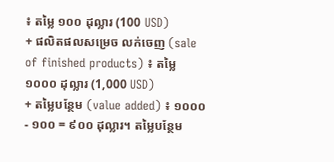៖ តម្លៃ ១០០ ដុល្លារ (100 USD)
+ ផលិតផលសម្រេច លក់ចេញ (sale of finished products) ៖ តម្លៃ ១០០០ ដុល្លារ (1,000 USD)
+ តម្លៃបន្ថែម (value added) ៖ ១០០០ - ១០០ = ៩០០ ដុល្លារ។ តម្លៃបន្ថែម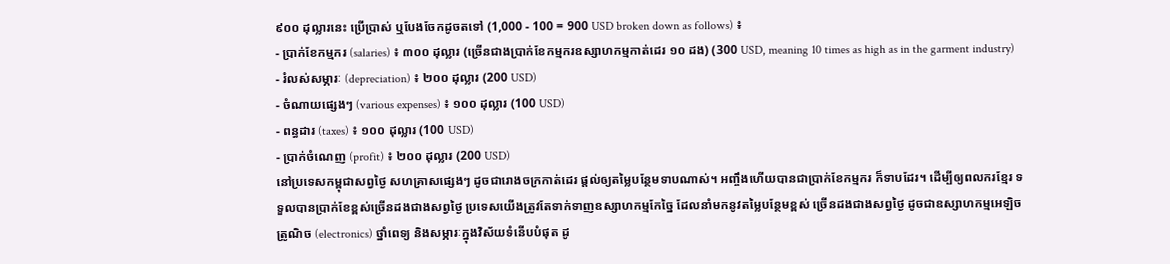៩០០ ដុល្លារនេះ ប្រើប្រាស់ ឬបែងចែកដូចតទៅ (1,000 - 100 = 900 USD broken down as follows) ៖
- ប្រាក់ខែកម្មករ (salaries) ៖ ៣០០ ដុល្លារ (ច្រើនជាងប្រាក់ខែកម្មករឧស្សាហកម្មកាត់ដេរ ១០ ដង) (300 USD, meaning 10 times as high as in the garment industry)
- រំលស់សម្ភារៈ (depreciation) ៖ ២០០ ដុល្លារ (200 USD)
- ចំណាយផ្សេងៗ (various expenses) ៖ ១០០ ដុល្លារ (100 USD)
- ពន្ធដារ (taxes) ៖ ១០០ ដុល្លារ (100 USD)
- ប្រាក់ចំណេញ (profit) ៖ ២០០ ដុល្លារ (200 USD)
នៅប្រទេសកម្ពុជាសព្វថ្ងៃ សហគ្រាសផ្សេងៗ ដូចជារោងចក្រកាត់ដេរ ផ្តល់ឲ្យតម្លៃបន្ថែមទាបណាស់។ អញ្ចឹងហើយបានជាប្រាក់ខែកម្មករ ក៏ទាបដែរ។ ដើម្បីឲ្យពលករខ្មែរ ទទួលបានប្រាក់ខែខ្ពស់ច្រើនដងជាងសព្វថ្ងៃ ប្រទេសយើងត្រូវតែទាក់ទាញឧស្សាហកម្មកែច្នៃ ដែលនាំមកនូវតម្លៃបន្ថែមខ្ពស់ ច្រើនដងជាងសព្វថ្ងៃ ដូចជាឧស្សាហកម្មអេឡិចត្រូណិច (electronics) ថ្នាំពេទ្យ និងសម្ភារៈក្នុងវិស័យទំនើបបំផុត ដូ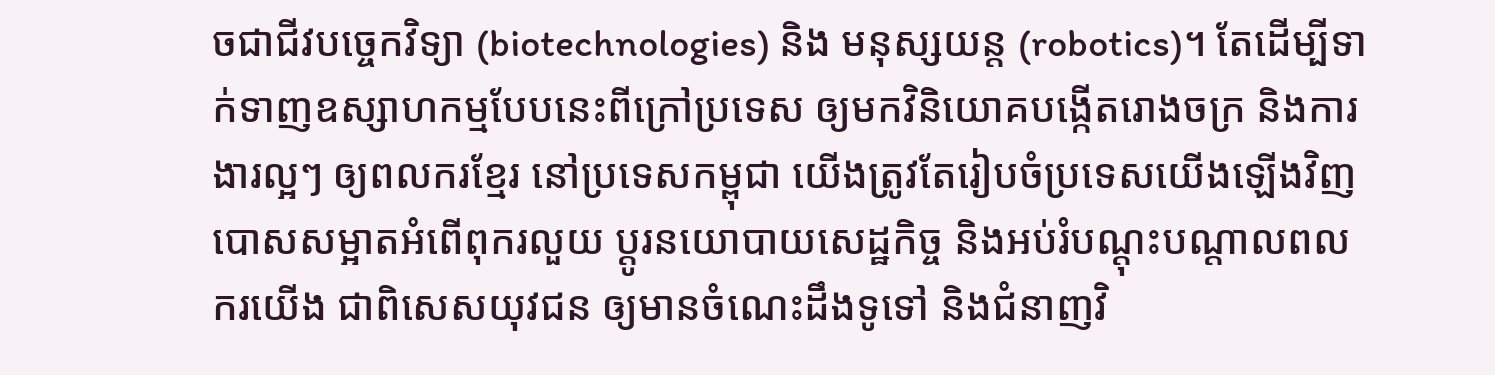ចជាជីវបច្ចេកវិទ្យា (biotechnologies) និង មនុស្សយន្ត (robotics)។ តែដើម្បីទាក់ទាញឧស្សាហកម្មបែបនេះពីក្រៅប្រទេស ឲ្យមកវិនិយោគបង្កើតរោងចក្រ និងការងារល្អៗ ឲ្យពលករខ្មែរ នៅប្រទេសកម្ពុជា យើងត្រូវតែរៀបចំប្រទេសយើងឡើងវិញ បោសសម្អាតអំពើពុករលួយ ប្តូរនយោបាយសេដ្ឋកិច្ច និងអប់រំបណ្តុះបណ្តាលពលករយើង ជាពិសេសយុវជន ឲ្យមានចំណេះដឹងទូទៅ និងជំនាញវិ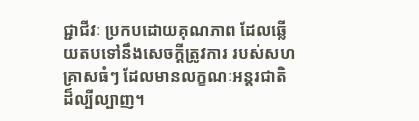ជ្ជាជីវៈ ប្រកបដោយគុណភាព ដែលឆ្លើយតបទៅនឹងសេចក្តីត្រូវការ របស់សហគ្រាសធំៗ ដែលមានលក្ខណៈអន្តរជាតិ ដ៏ល្បីល្បាញ។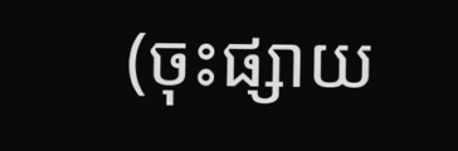(ចុះផ្សាយ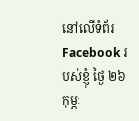នៅលើទំព័រ Facebook របស់ខ្ញុំ ថ្ងៃ ២៦ កុម្ភៈ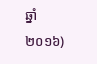ឆ្នាំ ២០១៦)